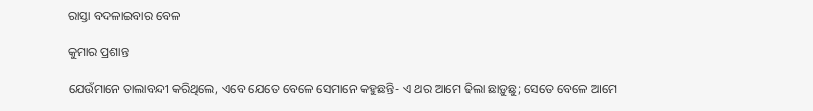ରାସ୍ତା ବଦଳାଇବାର ବେଳ

କୁମାର ପ୍ରଶାନ୍ତ

ଯେଉଁମାନେ ତାଲାବନ୍ଦୀ କରିଥିଲେ, ଏବେ ଯେତେ ବେଳେ ସେମାନେ କହୁଛନ୍ତି- ଏ ଥର ଆମେ ଢିଲା ଛାଡ଼ୁଛୁ; ସେତେ ବେଳେ ଆମେ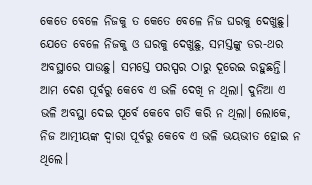କେତେ ବେଳେ ନିଜକୁ ତ କେତେ ବେଳେ ନିଜ ଘରକୁ ଦେଖୁଛୁ। ଯେତେ ବେଳେ ନିଜକୁ ଓ ଘରକୁ ଦେଖୁଛୁ, ସମସ୍ତଙ୍କୁ ଡର-ଥର ଅବସ୍ଥାରେ ପାଉଛୁ। ସମସ୍ତେ ପରସ୍ପର ଠାରୁ ଦୂରେଇ ରହୁଛନ୍ତି। ଆମ ଦେଶ ପୂର୍ବରୁ କେବେ ଏ ଭଳି ଦେଖି ନ ଥିଲା। ଦୁନିଆ ଏ ଭଳି ଅବସ୍ଥା ଦେଇ ପୂର୍ବେ କେବେ ଗତି କରି ନ ଥିଲା। ଲୋକେ, ନିଜ ଆତ୍ମୀୟଙ୍କ ଦ୍ବାରା ପୂର୍ବରୁ କେବେ ଏ ଭଳି ଭୟଭୀତ ହୋଇ ନ ଥିଲେ।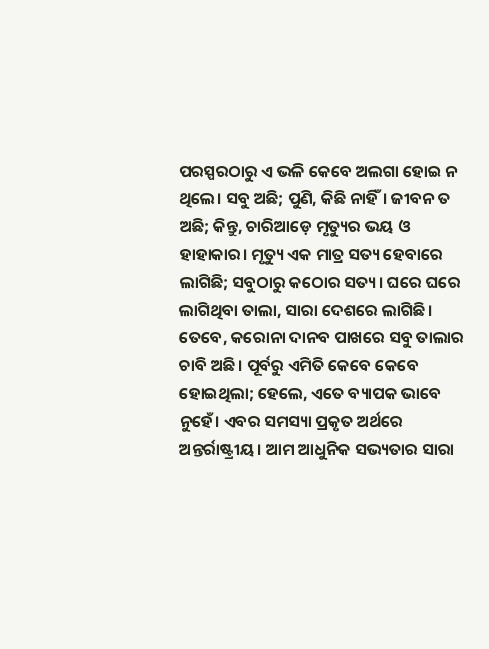ପରସ୍ପରଠାରୁ ଏ ଭଳି କେବେ ଅଲଗା ହୋଇ ନ ଥିଲେ। ସବୁ ଅଛି; ପୁଣି, କିଛି ନାହିଁ। ଜୀବନ ତ ଅଛି; କିନ୍ତୁ, ଚାରିଆଡ଼େ ମୃତ୍ୟୁର ଭୟ ଓ ହାହାକାର। ମୃତ୍ୟୁ ଏକ ମାତ୍ର ସତ୍ୟ ହେବାରେ ଲାଗିଛି; ସବୁଠାରୁ କଠୋର ସତ୍ୟ। ଘରେ ଘରେ ଲାଗିଥିବା ତାଲା, ସାରା ଦେଶରେ ଲାଗିଛି। ତେବେ, କରୋନା ଦାନବ ପାଖରେ ସବୁ ତାଲାର ଚାବି ଅଛି। ପୂର୍ବରୁ ଏମିତି କେବେ କେବେ ହୋଇଥିଲା; ହେଲେ, ଏତେ ବ୍ୟାପକ ଭାବେ ନୁହେଁ। ଏବର ସମସ୍ୟା ପ୍ରକୃତ ଅର୍ଥରେ ଅନ୍ତର୍ରାଷ୍ଟ୍ରୀୟ। ଆମ ଆଧୁନିକ ସଭ୍ୟତାର ସାରା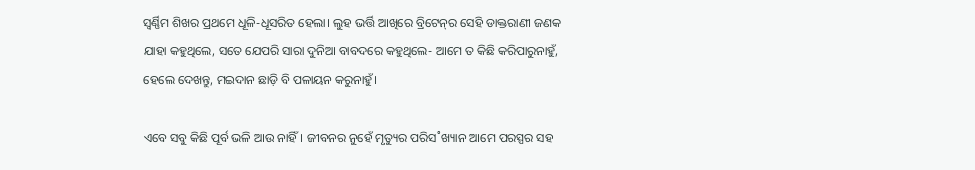ସ୍ବର୍ଣ୍ଣିମ ଶିଖର ପ୍ରଥମେ ଧୂଳି-ଧୂସରିତ ହେଲା। ଲୁହ ଭର୍ତ୍ତି ଆଖିରେ ବ୍ରିଟେନ୍‌ର ସେହି ଡାକ୍ତରାଣୀ ଜଣକ ଯାହା କହୁଥିଲେ, ସତେ ଯେପରି ସାରା ଦୁନିଆ ବାବଦରେ କହୁଥିଲେ- ଆମେ ତ କିଛି କରିପାରୁନାହୁଁ, ହେଲେ ଦେଖନ୍ତୁ, ମଇଦାନ ଛାଡ଼ି ବି ପଳାୟନ କରୁନାହୁଁ।

ଏବେ ସବୁ କିଛି ପୂର୍ବ ଭଳି ଆଉ ନାହିଁ। ଜୀବନର ନୁହେଁ ମୃତ୍ୟୁର ପରିସ˚ଖ୍ୟାନ ଆମେ ପରସ୍ପର ସହ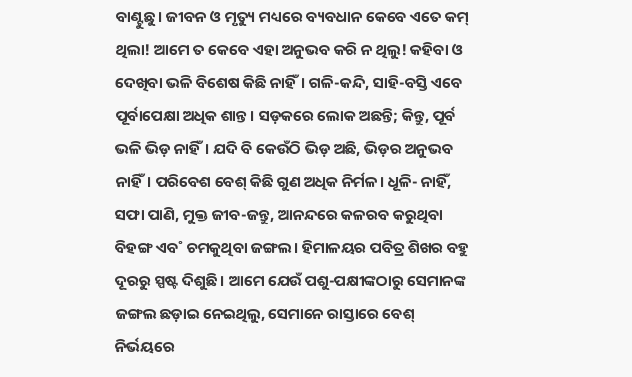ବାଣ୍ଟୁଛୁ। ଜୀବନ ଓ ମୃତ୍ୟୁ ମଧ୍ୟରେ ବ୍ୟବଧାନ କେବେ ଏତେ କମ୍‌ ଥିଲା! ଆମେ ତ କେବେ ଏହା ଅନୁଭବ କରି ନ ଥିଲୁ! କହିବା ଓ ଦେଖିବା ଭଳି ବିଶେଷ କିଛି ନାହିଁ। ଗଳି-କନ୍ଦି, ସାହି-ବସ୍ତି ଏବେ ପୂର୍ବାପେକ୍ଷା ଅଧିକ ଶାନ୍ତ। ସଡ଼କରେ ଲୋକ ଅଛନ୍ତି; କିନ୍ତୁ, ପୂର୍ବ ଭଳି ଭିଡ଼ ନାହିଁ। ଯଦି ବି କେଉଁଠି ଭିଡ଼ ଅଛି, ଭିଡ଼ର ଅନୁଭବ ନାହିଁ। ପରିବେଶ ବେଶ୍‌ କିଛି ଗୁଣ ଅଧିକ ନିର୍ମଳ। ଧୂଳି- ନାହିଁ, ସଫା ପାଣି, ମୁକ୍ତ ଜୀବ-ଜନ୍ତୁ, ଆନନ୍ଦରେ କଳରବ କରୁଥିବା ବିହଙ୍ଗ ଏବ˚ ଚମକୁଥିବା ଜଙ୍ଗଲ। ହିମାଳୟର ପବିତ୍ର ଶିଖର ବହୁ ଦୂରରୁ ସ୍ପଷ୍ଟ ଦିଶୁଛି। ଆମେ ଯେଉଁ ପଶୁ-ପକ୍ଷୀଙ୍କଠାରୁ ସେମାନଙ୍କ ଜଙ୍ଗଲ ଛଡ଼ାଇ ନେଇଥିଲୁ, ସେମାନେ ରାସ୍ତାରେ ବେଶ୍‌ ନିର୍ଭୟରେ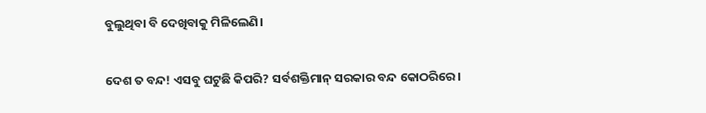ବୁଲୁଥିବା ବି ଦେଖିବାକୁ ମିଳିଲେଣି।

ଦେଶ ତ ବନ୍ଦ! ଏସବୁ ଘଟୁଛି କିପରି? ସର୍ବଶକ୍ତିମାନ୍‌ ସରକାର ବନ୍ଦ କୋଠରିରେ।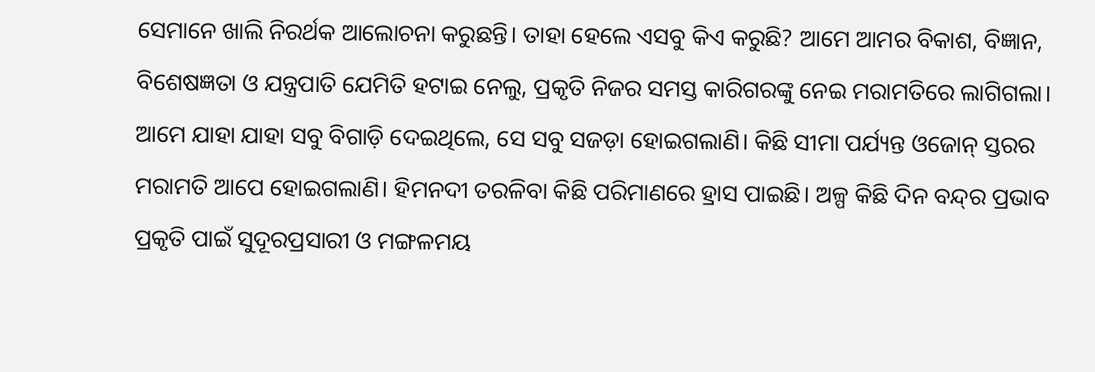ସେମାନେ ଖାଲି ନିରର୍ଥକ ଆଲୋଚନା କରୁଛନ୍ତି। ତାହା ହେଲେ ଏସବୁ କିଏ କରୁଛି? ଆମେ ଆମର ବିକାଶ, ବିଜ୍ଞାନ, ବିଶେଷଜ୍ଞତା ଓ ଯନ୍ତ୍ରପାତି ଯେମିତି ହଟାଇ ନେଲୁ, ପ୍ରକୃତି ନିଜର ସମସ୍ତ କାରିଗରଙ୍କୁ ନେଇ ମରାମତିରେ ଲାଗିଗଲା। ଆମେ ଯାହା ଯାହା ସବୁ ବିଗାଡ଼ି ଦେଇଥିଲେ, ସେ ସବୁ ସଜଡ଼ା ହୋଇଗଲାଣି। କିଛି ସୀମା ପର୍ଯ୍ୟନ୍ତ ଓଜୋନ୍‌ ସ୍ତରର ମରାମତି ଆପେ ହୋଇଗଲାଣି। ହିମନଦୀ ତରଳିବା କିଛି ପରିମାଣରେ ହ୍ରାସ ପାଇଛି। ଅଳ୍ପ କିଛି ଦିନ ବନ୍ଦ୍‌ର ପ୍ରଭାବ ପ୍ରକୃତି ପାଇଁ ସୁଦୂରପ୍ରସାରୀ ଓ ମଙ୍ଗଳମୟ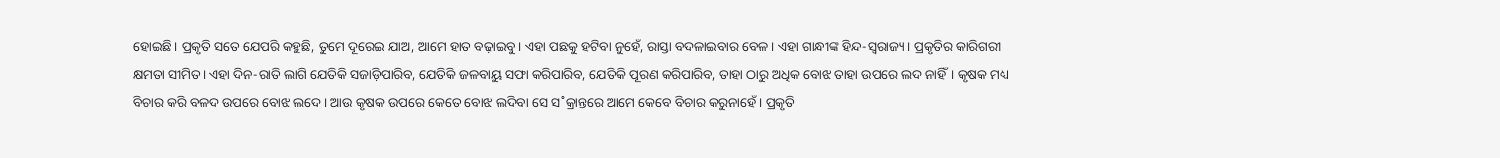ହୋଇଛି। ପ୍ରକୃତି ସତେ ଯେପରି କହୁଛି, ତୁମେ ଦୂରେଇ ଯାଅ, ଆମେ ହାତ ବଢ଼ାଇବୁ। ଏହା ପଛକୁ ହଟିବା ନୁହେଁ, ରାସ୍ତା ବଦଳାଇବାର ବେଳ। ଏହା ଗାନ୍ଧୀଙ୍କ ହିନ୍ଦ-ସ୍ବରାଜ୍ୟ। ପ୍ରକୃତିର କାରିଗରୀ କ୍ଷମତା ସୀମିତ। ଏହା ଦିନ-ରାତି ଲାଗି ଯେତିକି ସଜାଡ଼ିପାରିବ, ଯେତିକି ଜଳବାୟୁ ସଫା କରିପାରିବ, ଯେତିକି ପୂରଣ କରିପାରିବ, ତାହା ଠାରୁ ଅଧିକ ବୋଝ ତାହା ଉପରେ ଲଦ ନାହିଁ। କୃଷକ ମଧ୍ୟ ବିଚାର କରି ବଳଦ ଉପରେ ବୋଝ ଲଦେ। ଆଉ କୃଷକ ଉପରେ କେତେ ବୋଝ ଲଦିବା ସେ ସ˚କ୍ରାନ୍ତରେ ଆମେ କେବେ ବିଚାର କରୁନାହେଁ। ପ୍ରକୃତି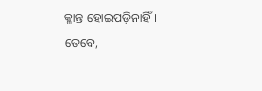କ୍ଳାନ୍ତ ହୋଇପଡ଼ିନାହିଁ। ତେବେ,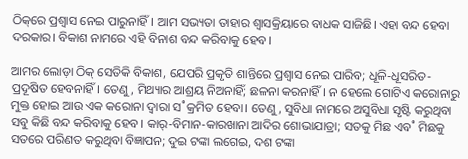ଠିକ୍‌ରେ ପ୍ରଶ୍ବାସ ନେଇ ପାରୁନାହିଁ। ଆମ ସଭ୍ୟତା ତାହାର ଶ୍ବାସକ୍ରିୟାରେ ବାଧକ ସାଜିଛି। ଏହା ବନ୍ଦ ହେବା ଦରକାର। ବିକାଶ ନାମରେ ଏହି ବିନାଶ ବନ୍ଦ କରିବାକୁ ହେବ।

ଆମର ଲୋଡ଼ା ଠିକ୍‌ ସେତିକି ବିକାଶ, ଯେପରି ପ୍ରକୃତି ଶାନ୍ତିରେ ପ୍ରଶ୍ବାସ ନେଇ ପାରିବ; ଧୂଳି-ଧୂସରିତ-ପ୍ରଦୂଷିତ ହେବନାହିଁ। ତେଣୁ, ମିଥ୍ୟାର ଆଶ୍ରୟ ନିଅନାହିଁ; ଛଳନା କରନାହିଁ। ନ ହେଲେ ଗୋଟିଏ କରୋନାରୁ ମୁକ୍ତ ହୋଇ ଆଉ ଏକ କରୋନା ଦ୍ବାରା ସ˚କ୍ରମିତ ହେବା। ତେଣୁ, ସୁବିଧା ନାମରେ ଅସୁବିଧା ସୃଷ୍ଟି କରୁଥିବା ସବୁ କିଛି ବନ୍ଦ କରିବାକୁ ହେବ। କାର‌୍‌-ବିମାନ-କାରଖାନା ଆଦିର ଶୋଭାଯାତ୍ରା; ସତକୁ ମିଛ ଏବ˚ ମିଛକୁ ସତରେ ପରିଣତ କରୁଥିବା ବିଜ୍ଞାପନ; ଦୁଇ ଟଙ୍କା ଲଗେଇ, ଦଶ ଟଙ୍କା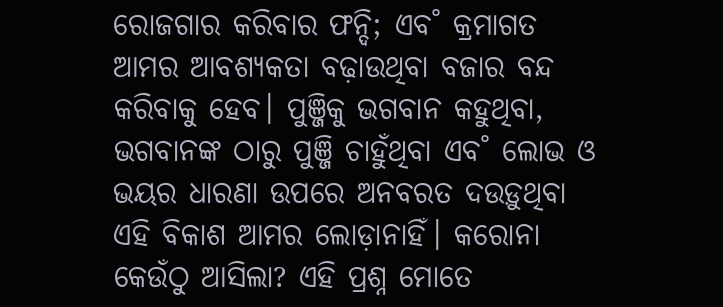ରୋଜଗାର କରିବାର ଫନ୍ଦି; ଏବ˚ କ୍ରମାଗତ ଆମର ଆବଶ୍ୟକତା ବଢ଼ାଉଥିବା ବଜାର ବନ୍ଦ କରିବାକୁ ହେବ। ପୁଞ୍ଜିକୁ ଭଗବାନ କହୁଥିବା, ଭଗବାନଙ୍କ ଠାରୁ ପୁଞ୍ଜି ଚାହୁଁଥିବା ଏବ˚ ଲୋଭ ଓ ଭୟର ଧାରଣା ଉପରେ ଅନବରତ ଦଉଡ଼ୁଥିବା ଏହି ବିକାଶ ଆମର ଲୋଡ଼ାନାହିଁ। କରୋନା କେଉଁଠୁ ଆସିଲା? ଏହି ପ୍ରଶ୍ନ ମୋତେ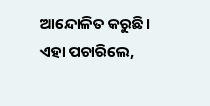ଆନ୍ଦୋଳିତ କରୁଛି। ଏହା ପଚାରିଲେ,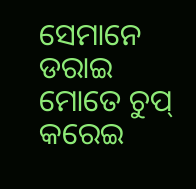ସେମାନେ ଡରାଇ ମୋତେ ଚୁପ୍‌ କରେଇ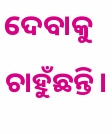ଦେବାକୁ ଚାହୁଁଛନ୍ତି।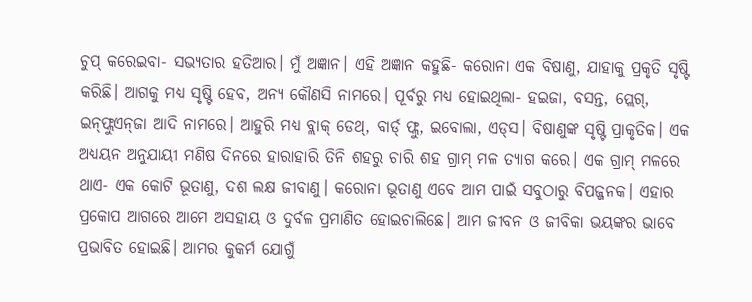ଚୁପ୍‌ କରେଇବା- ସଭ୍ୟତାର ହତିଆର। ମୁଁ ଅଜ୍ଞାନ। ଏହି ଅଜ୍ଞାନ କହୁଛି- କରୋନା ଏକ ବିଷାଣୁ, ଯାହାକୁ ପ୍ରକୃତି ସୃଷ୍ଟି କରିଛି। ଆଗକୁ ମଧ୍ୟ ସୃଷ୍ଟି ହେବ, ଅନ୍ୟ କୌଣସି ନାମରେ। ପୂର୍ବରୁ ମଧ୍ୟ ହୋଇଥିଲା- ହଇଜା, ବସନ୍ତ, ପ୍ଲେଗ୍‌, ଇନ୍‌ଫ୍ଲୁଏନ୍‌ଜା ଆଦି ନାମରେ। ଆହୁରି ମଧ୍ୟ ବ୍ଲାକ୍‌ ଡେଥ୍‌, ବାର୍ଡ‌୍‌ ଫ୍ଲୁ, ଇବୋଲା, ଏଡ୍‌ସ। ବିଷାଣୁଙ୍କ ସୃଷ୍ଟି ପ୍ରାକୃତିକ। ଏକ ଅଧ୍ୟୟନ ଅନୁଯାୟୀ ମଣିଷ ଦିନରେ ହାରାହାରି ତିନି ଶହରୁ ଚାରି ଶହ ଗ୍ରାମ୍‌ ମଳ ତ୍ୟାଗ କରେ। ଏକ ଗ୍ରାମ୍‌ ମଳରେ ଥାଏ- ଏକ କୋଟି ଭୂତାଣୁ, ଦଶ ଲକ୍ଷ ଜୀବାଣୁ। କରୋନା ଭୂତାଣୁ ଏବେ ଆମ ପାଇଁ ସବୁଠାରୁ ବିପଜ୍ଜନକ। ଏହାର ପ୍ରକୋପ ଆଗରେ ଆମେ ଅସହାୟ ଓ ଦୁର୍ବଳ ପ୍ରମାଣିତ ହୋଇଚାଲିଛେ। ଆମ ଜୀବନ ଓ ଜୀବିକା ଭୟଙ୍କର ଭାବେ ପ୍ରଭାବିତ ହୋଇଛି। ଆମର କୁକର୍ମ ଯୋଗୁଁ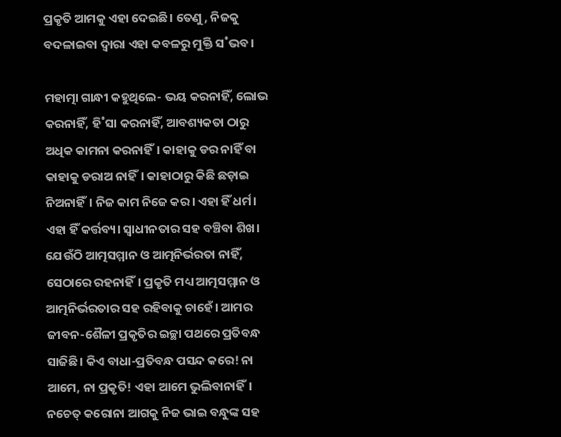ପ୍ରକୃତି ଆମକୁ ଏହା ଦେଇଛି। ତେଣୁ, ନିଜକୁ ବଦଳାଇବା ଦ୍ବାରା ଏହା କବଳରୁ ମୁକ୍ତି ସ˚ଭବ।

ମହାତ୍ମା ଗାନ୍ଧୀ କହୁଥିଲେ- ଭୟ କରନାହିଁ, ଲୋଭ କରନାହିଁ, ହି˚ସା କରନାହିଁ, ଆବଶ୍ୟକତା ଠାରୁ ଅଧିକ କାମନା କରନାହିଁ। କାହାକୁ ଡର ନାହିଁ ବା କାହାକୁ ଡରାଅ ନାହିଁ। କାହାଠାରୁ କିଛି ଛଡ଼ାଇ ନିଅନାହିଁ। ନିଜ କାମ ନିଜେ କର। ଏହା ହିଁ ଧର୍ମ। ଏହା ହିଁ କର୍ତ୍ତବ୍ୟ। ସ୍ବାଧୀନତାର ସହ ବଞ୍ଚିବା ଶିଖ। ଯେଉଁଠି ଆତ୍ମସମ୍ମାନ ଓ ଆତ୍ମନିର୍ଭରତା ନାହିଁ, ସେଠାରେ ରହନାହିଁ। ପ୍ରକୃତି ମଧ୍ୟ ଆତ୍ମସମ୍ମାନ ଓ ଆତ୍ମନିର୍ଭରତାର ସହ ରହିବାକୁ ଚାହେଁ। ଆମର ଜୀବନ-ଶୈଳୀ ପ୍ରକୃତିର ଇଚ୍ଛା ପଥରେ ପ୍ରତିବନ୍ଧ ସାଜିଛି। କିଏ ବାଧା-ପ୍ରତିବନ୍ଧ ପସନ୍ଦ କରେ! ନା ଆମେ, ନା ପ୍ରକୃତି! ଏହା ଆମେ ଭୁଲିବାନାହିଁ। ନଚେତ୍‌ କରୋନା ଆଗକୁ ନିଜ ଭାଇ ବନ୍ଧୁଙ୍କ ସହ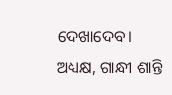ଦେଖାଦେବ।
ଅଧ୍ୟକ୍ଷ, ଗାନ୍ଧୀ ଶାନ୍ତି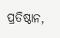ପ୍ରତିଷ୍ଠାନ,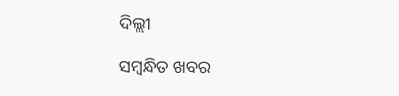ଦିଲ୍ଲୀ

ସମ୍ବନ୍ଧିତ ଖବର